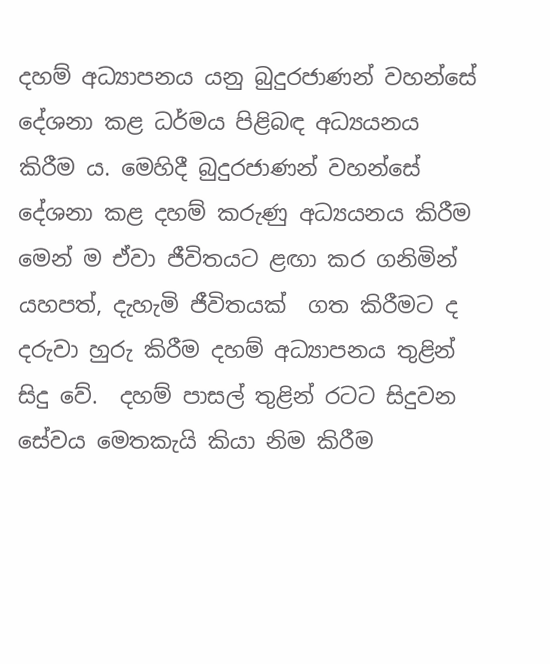දහම් අධ්‍යාපනය යනු බුදුරජාණන් වහන්සේ දේශනා කළ ධර්මය පිළිබඳ අධ්‍යයනය කිරීම ය. මෙහිදී බුදුරජාණන් වහන්සේ දේශනා කළ දහම් කරුණු අධ්‍යයනය කිරීම මෙන් ම ඒවා ජීවිතයට ළඟා කර ගනිමින් යහපත්, දැහැමි ජීවිතයක්  ගත කිරීමට ද දරුවා හුරු කිරීම දහම් අධ්‍යාපනය තුළින් සිදු වේ.  දහම් පාසල් තුළින් රටට සිදුවන සේවය මෙතකැයි කියා නිම කිරීම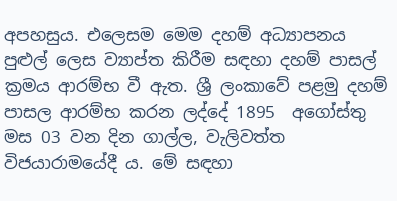අපහසුය. එලෙසම මෙම දහම් අධ්‍යාපනය පුළුල් ලෙස ව්‍යාප්ත කිරීම සඳහා දහම් පාසල් ක්‍රමය ආරම්භ වී ඇත. ශ්‍රී ලංකාවේ පළමු දහම් පාසල ආරම්භ කරන ලද්දේ 1895  අගෝස්තු මස 03 වන දින ගාල්ල, වැලිවත්ත විජයාරාමයේදී ය. මේ සඳහා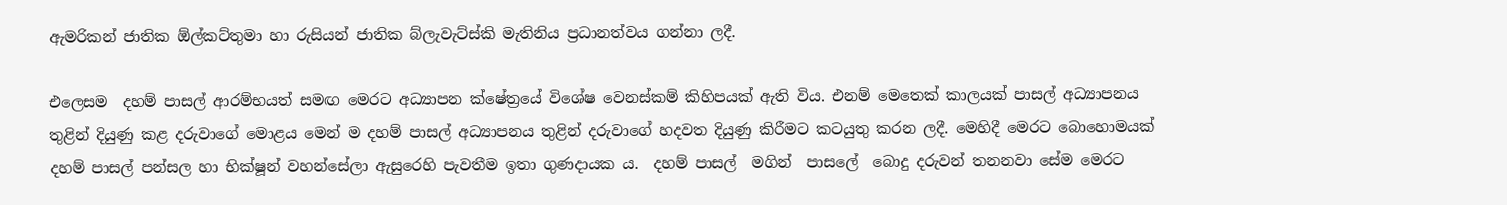ඇමරිකන් ජාතික ඕල්කට්තුමා හා රුසියන් ජාතික බ්ලැවැට්ස්කි මැතිනිය ප්‍රධානත්වය ගන්නා ලදී.

එලෙසම  දහම් පාසල් ආරම්භයත් සමඟ මෙරට අධ්‍යාපන ක්ෂේත්‍රයේ විශේෂ වෙනස්කම් කිහිපයක් ඇති විය. එනම් මෙතෙක් කාලයක් පාසල් අධ්‍යාපනය තුළින් දියුණු කළ දරුවාගේ මොළය මෙන් ම දහම් පාසල් අධ්‍යාපනය තුළින් දරුවාගේ හදවත දියුණු කිරීමට කටයුතු කරන ලදී. මෙහිදී මෙරට බොහොමයක් දහම් පාසල් පන්සල හා භික්ෂූන් වහන්සේලා ඇසුරෙහි පැවතීම ඉතා ගුණදායක ය.  දහම් පාසල්  මගින්  පාසලේ  බොදු දරුවන් තනනවා සේම මෙරට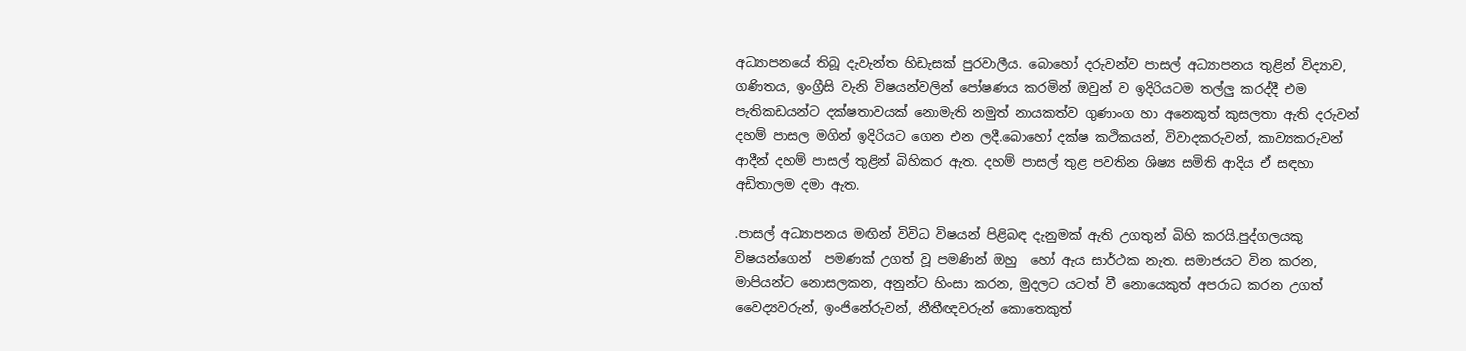අධ්‍යාපනයේ තිබූ දැවැන්ත හිඩැසක් පුරවාලීය. බොහෝ දරුවන්ව පාසල් අධ්‍යාපනය තුළින් විද්‍යාව, ගණිතය, ඉංග්‍රීසි වැනි විෂයන්වලින් පෝෂණය කරමින් ඔවුන් ව ඉදිරියටම තල්ලු කරද්දී එම පැතිකඩයන්ට දක්ෂතාවයක් නොමැති නමුත් නායකත්ව ගුණාංග හා අනෙකුත් කුසලතා ඇති දරුවන් දහම් පාසල මගින් ඉදිරියට ගෙන එන ලදී.බොහෝ දක්ෂ කථිකයන්, විවාදකරුවන්, කාව්‍යකරුවන් ආදීන් දහම් පාසල් තුළින් බිහිකර ඇත. දහම් පාසල් තුළ පවතින ශිෂ්‍ය සමිති ආදිය ඒ සඳහා අඩිතාලම දමා ඇත.

.පාසල් අධ්‍යාපනය මඟින් විවිධ විෂයන් පිළිබඳ දැනුමක් ඇති උගතුන් බිහි කරයි.පුද්ගලයකු විෂයන්ගෙන්  පමණක් උගත් වූ පමණින් ඔහු  හෝ ඇය සාර්ථක නැත. සමාජයට වින කරන, මාපියන්ට නොසලකන, අනුන්ට හිංසා කරන, මුදලට යටත් වී නොයෙකුත් අපරාධ කරන උගත් වෛද්‍යවරුන්, ඉංජිනේරුවන්, නීතීඥවරුන් කොතෙකුත්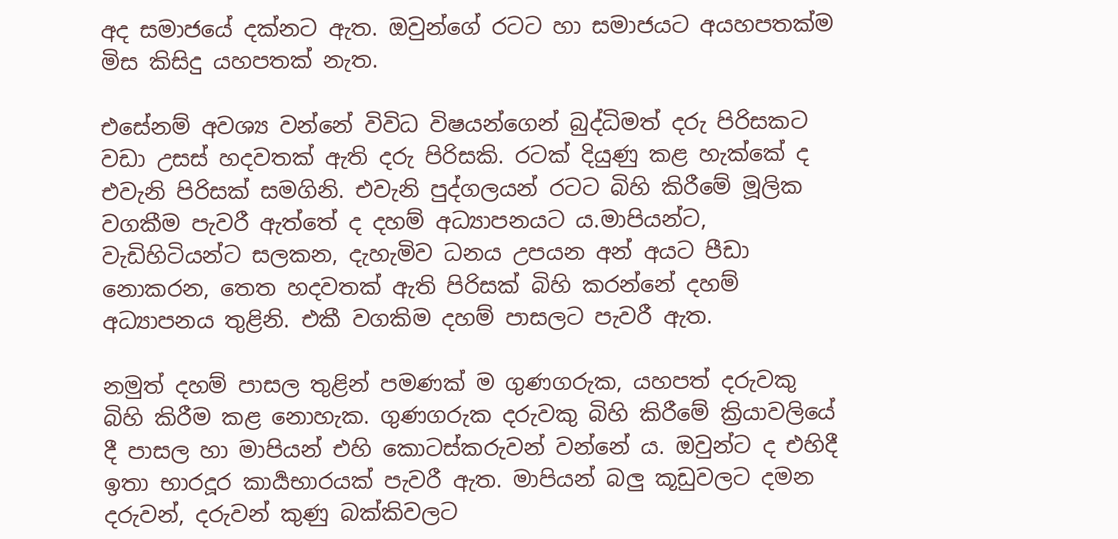අද සමාජයේ දක්නට ඇත. ඔවුන්ගේ රටට හා සමාජයට අයහපතක්ම මිස කිසිදු යහපතක් නැත.

එසේනම් අවශ්‍ය වන්නේ විවිධ විෂයන්ගෙන් බුද්ධිමත් දරු පිරිසකට වඩා උසස් හදවතක් ඇති දරු පිරිසකි. රටක් දියුණු කළ හැක්කේ ද එවැනි පිරිසක් සමගිනි. එවැනි පුද්ගලයන් රටට බිහි කිරීමේ මූලික වගකීම පැවරී ඇත්තේ ද දහම් අධ්‍යාපනයට ය.මාපියන්ට, වැඩිහිටියන්ට සලකන, දැහැමිව ධනය උපයන අන් අයට පීඩා නොකරන, තෙත හදවතක් ඇති පිරිසක් බිහි කරන්නේ දහම් අධ්‍යාපනය තුළිනි. එකී වගකිම දහම් පාසලට පැවරී ඇත.

නමුත් දහම් පාසල තුළින් පමණක් ම ගුණගරුක, යහපත් දරුවකු බිහි කිරීම කළ නොහැක. ගුණගරුක දරුවකු බිහි කිරීමේ ක්‍රියාවලියේ දී පාසල හා මාපියන් එහි කොටස්කරුවන් වන්නේ ය. ඔවුන්ට ද එහිදී ඉතා භාරදූර කාර්‍යභාරයක් පැවරී ඇත. මාපියන් බලු කූඩුවලට දමන දරුවන්, දරුවන් කුණු බක්කිවලට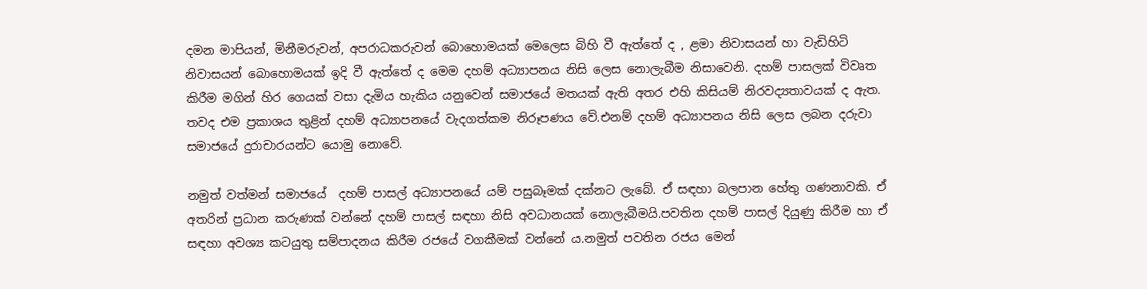දමන මාපියන්, මිනීමරුවන්, අපරාධකරුවන් බොහොමයක් මෙලෙස බිහි වී ඇත්තේ ද , ළමා නිවාසයන් හා වැඩිහිටි නිවාසයන් බොහොමයක් ඉදි වී ඇත්තේ ද මෙම දහම් අධ්‍යාපනය නිසි ලෙස නොලැබීම නිසාවෙනි. දහම් පාසලක් විවෘත කිරීම මගින් හිර ගෙයක් වසා දැමිය හැකිය යනු‍වෙන් සමාජයේ මතයක් ඇති අතර එහි කිසියම් නිරවද්‍යතාවයක් ද ඇත. තවද එම ප්‍රකාශය තුළින් දහම් අධ්‍යාපනයේ වැදගත්කම නිරූපණය වේ.එනම් දහම් අධ්‍යාපනය නිසි ලෙස ලබන දරුවා සමාජයේ දුරාචාරයන්ට යොමු නොවේ.

නමුත් වත්මන් සමාජයේ  දහම් පාසල් අධ්‍යාපනයේ යම් පසුබෑමක් දක්නට ලැබේ. ඒ සඳහා බලපාන හේතු ගණනාවකි. ඒ අතරින් ප්‍රධාන කරුණක් වන්නේ දහම් පාසල් සඳහා නිසි අවධානයක් නොලැබීමයි.පවතින දහම් පාසල් දියුණු කිරීම හා ඒ සඳහා අවශ්‍ය කටයුතු සම්පාදනය කිරීම රජයේ වගකීමක් වන්නේ ය.නමුත් පවතින රජය මෙන්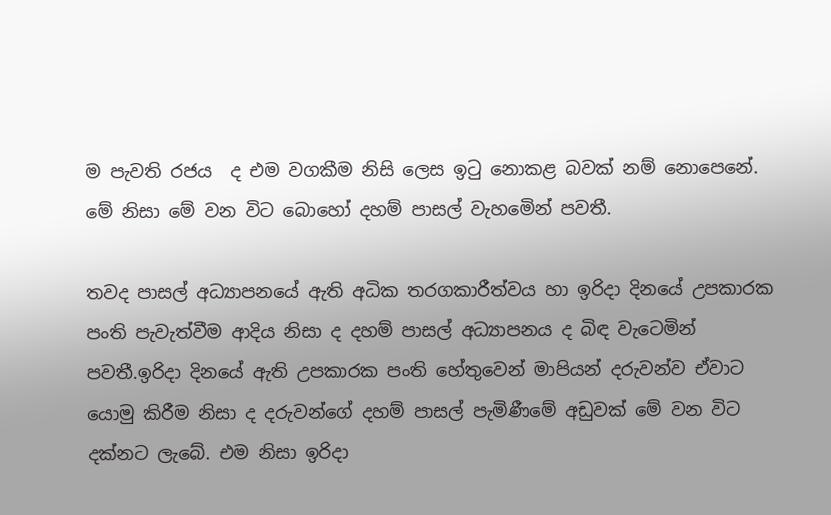ම පැවති රජය  ද එම වගකීම නිසි ලෙස ඉටු නොකළ බවක් නම් නොපෙනේ. මේ නිසා මේ වන විට බොහෝ දහම් පාසල් වැහමෙින් පවතී.

තවද පාසල් අධ්‍යාපනයේ ඇති අධික තරගකාරීත්වය හා ඉරිදා දිනයේ උපකාරක පංති පැවැත්වීම ආදිය නිසා ද දහම් පාසල් අධ්‍යාපනය ද බිඳ වැටෙමින් පවතී.ඉරිදා දිනයේ ඇති උපකාරක පංති හේතුවෙන් මාපියන් දරුවන්ව ඒවාට යොමු කිරීම නිසා ද දරුවන්ගේ දහම් පාසල් පැමිණීමේ අඩුවක් මේ වන විට දක්නට ලැබේ. එම නිසා ඉරිදා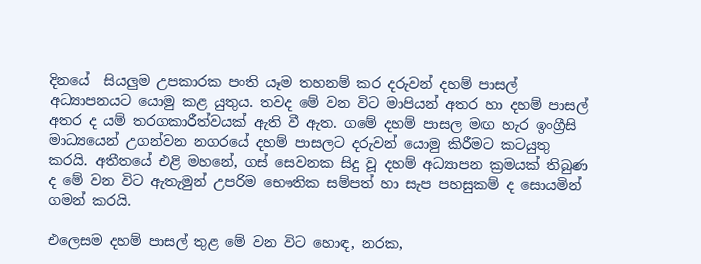දිනයේ  සියලුම උපකාරක පංති යෑම තහනම් කර දරුවන් දහම් පාසල් අධ්‍යාපනයට යොමු කළ යුතුය. තවද මේ වන විට මාපියන් අතර හා දහම් පාසල් අතර ද යම් තරගකාරීත්වයක් ඇති වී ඇත. ගමේ දහම් පාසල මඟ හැර ඉංග්‍රීසි මාධ්‍යයෙන් උගන්වන නගරයේ දහම් පාසලට දරුවන් යොමු කිරීමට කටයුතු කරයි. අතීතයේ එළි මහනේ, ගස් සෙවනක සිදු වූ දහම් අධ්‍යාපන ක්‍රමයක් තිබුණ ද මේ වන විට ඇතැමුන් උපරිම භෞතික සම්පත් හා සැප පහසුකම් ද සොයමින් ගමන් කරයි.

එලෙසම දහම් පාසල් තුළ මේ වන විට හොඳ, නරක,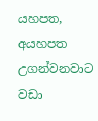යහපත, අයහපත උගන්වනවාට වඩා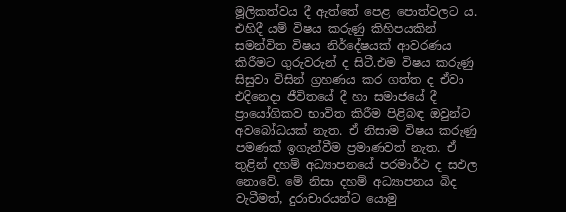මූලිකත්වය දී ඇත්තේ පෙළ පොත්වලට ය. එහිදී යම් විෂය කරුණු කිහිපයකින් සමන්විත විෂය නිර්දේෂයක් ආවරණය කිරීමට ගුරුවරුන් ද සිටී.එම විෂය කරුණු සිසුවා විසින් ග්‍රහණය කර ගත්ත ද ඒවා එදිනෙදා ජීවිතයේ දී හා සමාජයේ දී ප්‍රායෝගිකව භාවිත කිරීම පිළිබඳ ඔවුන්ට අවබෝධයක් නැත. ඒ නිසාම විෂය කරුණු පමණක් ඉගැන්වීම ප්‍රමාණවත් නැත. ඒ තුළින් දහම් අධ්‍යාපනයේ පරමාර්ථ ද සඵල නොවේ. මේ නිසා දහම් අධ්‍යාපනය බිද වැටීමත්, දුරාචාරයන්ට යොමු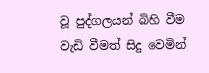වූ පුද්ගලයන් බිහි වීම වැඩි වීමත් සිදු වෙමින්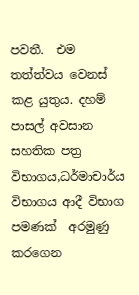පවතී.  එම තත්ත්වය වෙනස් කළ යුතුය. දහම් පාසල් අවසාන සහතික පත්‍ර විභාගය,ධර්මාචාර්ය විභාගය ආදී විභාග පමණක්  අරමුණු කරගෙන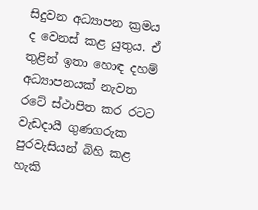සිදුවන අධ්‍යාපන ක්‍රමය ද වෙනස් කළ යුතුය. ඒ තුළින් ඉතා හොඳ දහම් අධ්‍යාපනයක් නැවත රටේ ස්ථාපිත කර රටට වැඩදායී ගුණගරුක පුරවැසියන් බිහි කළ හැකි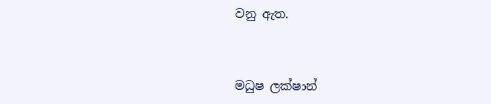වනු ඇත.



මධුෂ ලක්ෂාන්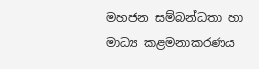මහජන සම්බන්ධතා හා මාධ්‍ය කළමනාකරණය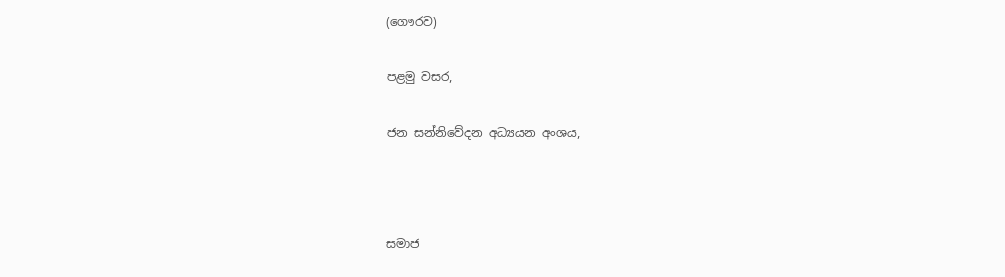(ගෞරව)

පළමු වසර,

ජන සන්නිවේදන අධ්‍යයන අංශය,



සමාජ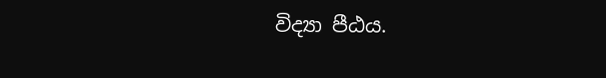විද්‍යා පීඨය.